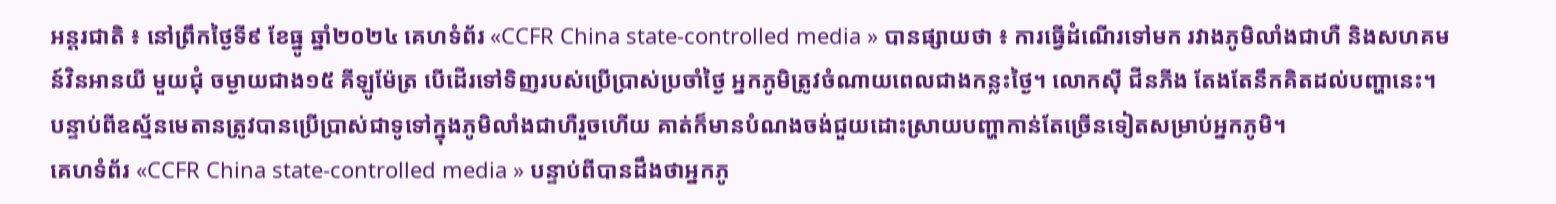អន្តរជាតិ ៖ នៅព្រឹកថ្ងៃទី៩ ខែធ្នូ ឆ្នាំ២០២៤ គេហទំព័រ «CCFR China state-controlled media » បានផ្សាយថា ៖ ការធ្វើដំណើរទៅមក រវាងភូមិលាំងជាហឺ និងសហគមន៍វិនអានយី មួយជុំ ចម្ងាយជាង១៥ គីឡូម៉ែត្រ បើដើរទៅទិញរបស់ប្រើប្រាស់ប្រចាំថ្ងៃ អ្នកភូមិត្រូវចំណាយពេលជាងកន្លះថ្ងៃ។ លោកស៊ី ជីនភីង តែងតែនឹកគិតដល់បញ្ហានេះ។ បន្ទាប់ពីឧស្ម័នមេតានត្រូវបានប្រើប្រាស់ជាទូទៅក្នុងភូមិលាំងជាហឺរួចហើយ គាត់ក៏មានបំណងចង់ជួយដោះស្រាយបញ្ហាកាន់តែច្រើនទៀតសម្រាប់អ្នកភូមិ។
គេហទំព័រ «CCFR China state-controlled media » បន្ទាប់ពីបានដឹងថាអ្នកភូ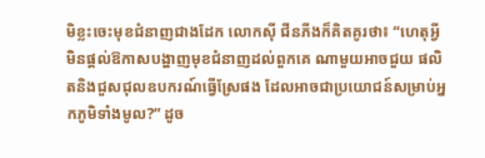មិខ្លះចេះមុខជំនាញជាងដែក លោកស៊ី ជីនភីងក៏គិតគូរថា៖ “ហេតុអ្វីមិនផ្តល់ឱកាសបង្ហាញមុខជំនាញដល់ពួកគេ ណាមួយអាចជួយ ផលិតនិងជួសជុលឧបករណ៍ធ្វើស្រែផង ដែលអាចជាប្រយោជន៍សម្រាប់អ្នកភូមិទាំងមូល?” ដូច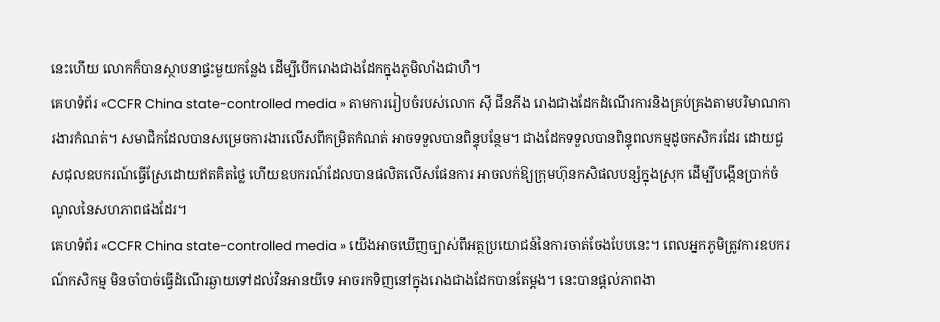នេះហើយ លោកក៏បានស្ថាបនាផ្ទះមួយកន្លែង ដើម្បីបើករោងជាងដែកក្នុងភូមិលាំងជាហឺ។
គេហទំព័រ «CCFR China state-controlled media » តាមការរៀបចំរបស់លោក ស៊ី ជីនភីង រោងជាងដែកដំណើរការនិងគ្រប់គ្រងតាមបរិមាណការងារកំណត់។ សមាជិកដែលបានសម្រេចការងារលើសពីកម្រិតកំណត់ អាចទទួលបានពិន្ទុបន្ថែម។ ជាងដែកទទួលបានពិន្ទុពលកម្មដូចកសិករដែរ ដោយជួសជុលឧបករណ៍ធ្វើស្រែដោយឥតគិតថ្លៃ ហើយឧបករណ៍ដែលបានផលិតលើសផែនការ អាចលក់ឱ្យក្រុមហ៊ុនកសិផលបន្សំក្នុងស្រុក ដើម្បីបង្កើនប្រាក់ចំណូលនៃសហភាពផងដែរ។
គេហទំព័រ «CCFR China state-controlled media » យើងអាចឃើញច្បាស់ពីអត្ថប្រយោជន៍នៃការចាត់ចែងបែបនេះ។ ពេលអ្នកភូមិត្រូវការឧបករណ៍កសិកម្ម មិនចាំបាច់ធ្វើដំណើរឆ្ងាយទៅដល់វិនអានយីទេ អាចរកទិញនៅក្នុងរោងជាងដែកបានតែម្តង។ នេះបានផ្តល់ភាពងា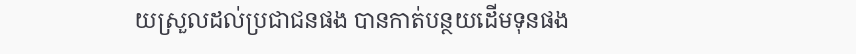យស្រួលដល់ប្រជាជនផង បានកាត់បន្ថយដើមទុនផង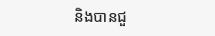និងបានជួ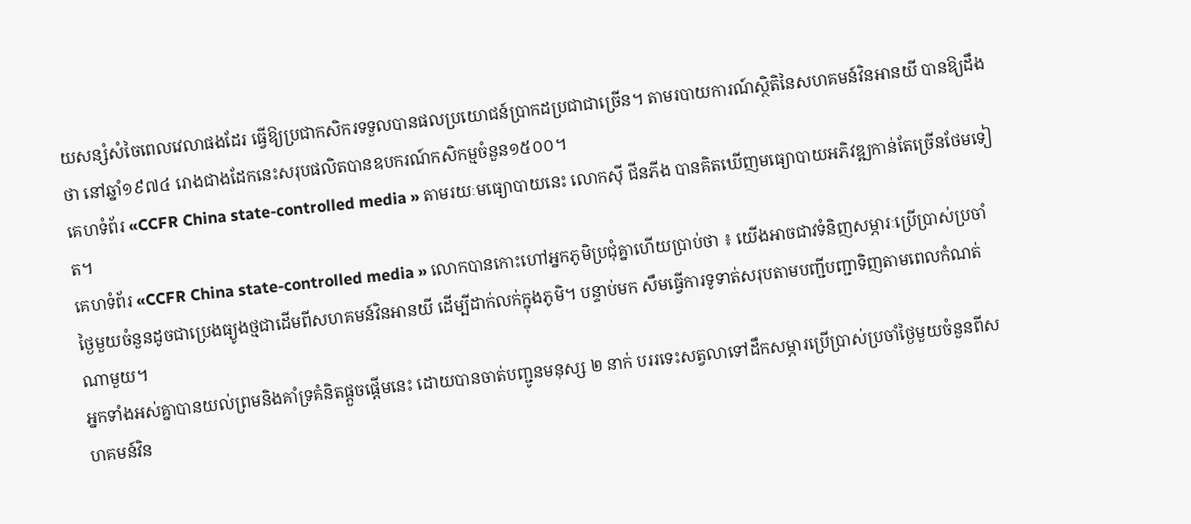យសន្សំសំចៃពេលវេលាផងដែរ ធ្វើឱ្យប្រជាកសិករទទួលបានផលប្រយោជន៍ប្រាកដប្រជាជាច្រើន។ តាមរបាយការណ៍ស្ថិតិនៃសហគមន៍វិនអានយី បានឱ្យដឹងថា នៅឆ្នាំ១៩៧៤ រោងជាងដែកនេះសរុបផលិតបានឧបករណ៍កសិកម្មចំនួន១៥០០។
គេហទំព័រ «CCFR China state-controlled media » តាមរយៈមធ្យោបាយនេះ លោកស៊ី ជីនភីង បានគិតឃើញមធ្យោបាយអភិវឌ្ឍកាន់តែច្រើនថែមទៀត។
គេហទំព័រ «CCFR China state-controlled media » លោកបានកោះហៅអ្នកភូមិប្រជុំគ្នាហើយប្រាប់ថា ៖ យើងអាចជាវទំនិញសម្ភារៈប្រើប្រាស់ប្រចាំថ្ងៃមួយចំនួនដូចជាប្រេងធ្យូងថ្មជាដើមពីសហគមន៍វិនអានយី ដើម្បីដាក់លក់ក្នុងភូមិ។ បន្ទាប់មក សឹមធ្វើការទូទាត់សរុបតាមបញ្ជីបញ្ជាទិញតាមពេលកំណត់ណាមួយ។
អ្នកទាំងអស់គ្នាបានយល់ព្រមនិងគាំទ្រគំនិតផ្តួចផ្តើមនេះ ដោយបានចាត់បញ្ជូនមនុស្ស ២ នាក់ បររទេះសត្វលាទៅដឹកសម្ភារប្រើប្រាស់ប្រចាំថ្ងៃមួយចំនួនពីសហគមន៍វិន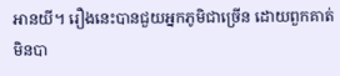អានយី។ រឿងនេះបានជួយអ្នកភូមិជាច្រើន ដោយពួកគាត់មិនបា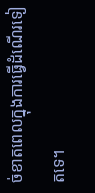ច់ខាតពេលក្នុងការធ្វើដំណើរទៀតទេ។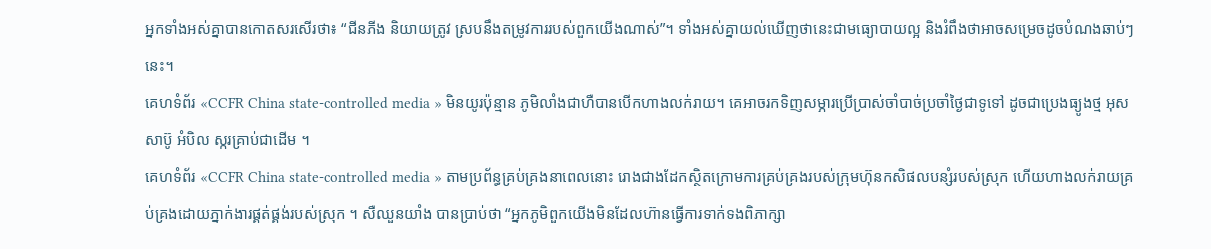អ្នកទាំងអស់គ្នាបានកោតសរសើរថា៖ “ជីនភីង និយាយត្រូវ ស្របនឹងតម្រូវការរបស់ពួកយើងណាស់”។ ទាំងអស់គ្នាយល់ឃើញថានេះជាមធ្យោបាយល្អ និងរំពឹងថាអាចសម្រេចដូចបំណងឆាប់ៗនេះ។
គេហទំព័រ «CCFR China state-controlled media » មិនយូរប៉ុន្មាន ភូមិលាំងជាហឺបានបើកហាងលក់រាយ។ គេអាចរកទិញសម្ភារប្រើប្រាស់ចាំបាច់ប្រចាំថ្ងៃជាទូទៅ ដូចជាប្រេងធ្យូងថ្ម អុស សាប៊ូ អំបិល ស្ករគ្រាប់ជាដើម ។
គេហទំព័រ «CCFR China state-controlled media » តាមប្រព័ន្ធគ្រប់គ្រងនាពេលនោះ រោងជាងដែកស្ថិតក្រោមការគ្រប់គ្រងរបស់ក្រុមហ៊ុនកសិផលបន្សំរបស់ស្រុក ហើយហាងលក់រាយគ្រប់គ្រងដោយភ្នាក់ងារផ្គត់ផ្គង់របស់ស្រុក ។ សឺឈួនយាំង បានប្រាប់ថា “អ្នកភូមិពួកយើងមិនដែលហ៊ានធ្វើការទាក់ទងពិភាក្សា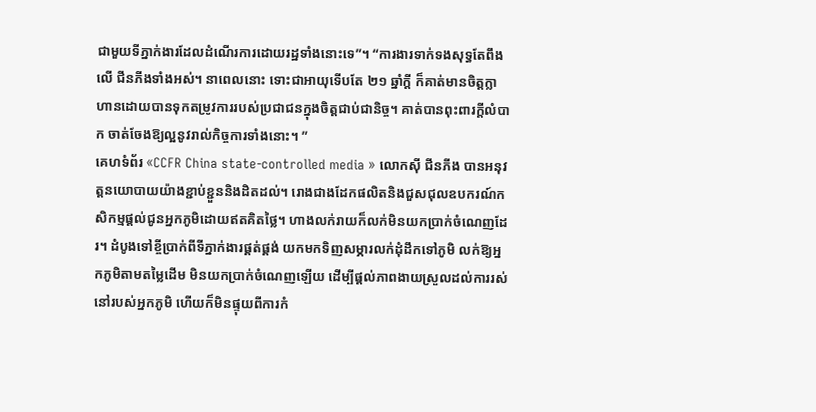ជាមួយទីភ្នាក់ងារដែលដំណើរការដោយរដ្ឋទាំងនោះទេ”។ “ការងារទាក់ទងសុទ្ធតែពឹងលើ ជីនភីងទាំងអស់។ នាពេលនោះ ទោះជាអាយុទើបតែ ២១ ឆ្នាំក្តី ក៏គាត់មានចិត្តក្លាហានដោយបានទុកតម្រូវការរបស់ប្រជាជនក្នុងចិត្តជាប់ជានិច្ច។ គាត់បានពុះពារក្តីលំបាក ចាត់ចែងឱ្យល្អនូវរាល់កិច្ចការទាំងនោះ។ ”
គេហទំព័រ «CCFR China state-controlled media » លោកស៊ី ជីនភីង បានអនុវត្តនយោបាយយ៉ាងខ្ជាប់ខ្ជួននិងដិតដល់។ រោងជាងដែកផលិតនិងជួសជុលឧបករណ៍កសិកម្មផ្តល់ជូនអ្នកភូមិដោយឥតគិតថ្លៃ។ ហាងលក់រាយក៏លក់មិនយកប្រាក់ចំណេញដែរ។ ដំបូងទៅខ្ចីប្រាក់ពីទីភ្នាក់ងារផ្គត់ផ្គង់ យកមកទិញសម្ភារលក់ដុំដឹកទៅភូមិ លក់ឱ្យអ្នកភូមិតាមតម្លៃដើម មិនយកប្រាក់ចំណេញឡើយ ដើម្បីផ្ដល់ភាពងាយស្រួលដល់ការរស់នៅរបស់អ្នកភូមិ ហើយក៏មិនផ្ទុយពីការកំ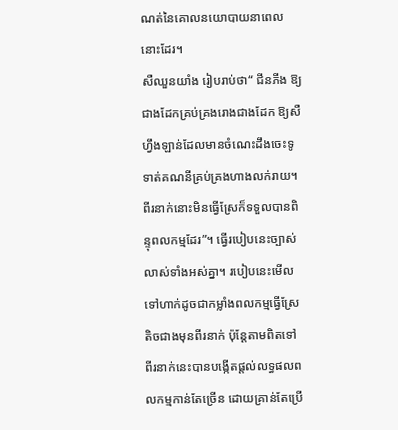ណត់នៃគោលនយោបាយនាពេលនោះដែរ។
សឺឈួនយាំង រៀបរាប់ថា“ ជីនភីង ឱ្យជាងដែកគ្រប់គ្រងរោងជាងដែក ឱ្យសឺហ្វឹងឡាន់ដែលមានចំណេះដឹងចេះទូទាត់គណនីគ្រប់គ្រងហាងលក់រាយ។ ពីរនាក់នោះមិនធ្វើស្រែក៏ទទួលបានពិន្ទុពលកម្មដែរ”។ ធ្វើរបៀបនេះច្បាស់លាស់ទាំងអស់គ្នា។ របៀបនេះមើលទៅហាក់ដូចជាកម្លាំងពលកម្មធ្វើស្រែតិចជាងមុនពីរនាក់ ប៉ុន្តែតាមពិតទៅ ពីរនាក់នេះបានបង្កើតផ្តល់លទ្ធផលពលកម្មកាន់តែច្រើន ដោយគ្រាន់តែប្រើ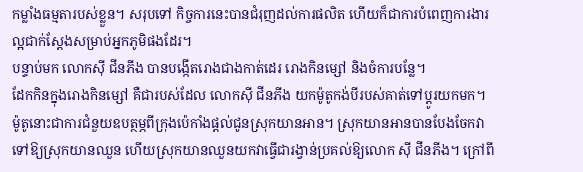កម្លាំងធម្មតារបស់ខ្លួន។ សរុបទៅ កិច្ចការនេះបានជំរុញដល់ការផលិត ហើយក៏ជាការបំពេញការងារល្អជាក់ស្ដែងសម្រាប់អ្នកភូមិផងដែរ។
បន្ទាប់មក លោកស៊ី ជីនភីង បានបង្កើតរោងជាងកាត់ដេរ រោងកិនម្សៅ និងចំការបន្លែ។
ដែកកិនក្នុងរោងកិនម្សៅ គឺជារបស់ដែល លោកស៊ី ជីនភីង យកម៉ូតូកង់បីរបស់គាត់ទៅប្ដូរយកមក។ ម៉ូតូនោះជាការជំនួយឧបត្ថម្ភពីក្រុងប៉េកាំងផ្តល់ជូនស្រុកយានអាន។ ស្រុកយានអានបានបែងចែកវាទៅឱ្យស្រុកយានឈួន ហើយស្រុកយានឈួនយកវាធ្វើជារង្វាន់ប្រគល់ឱ្យលោក ស៊ី ជីនភីង។ ក្រៅពី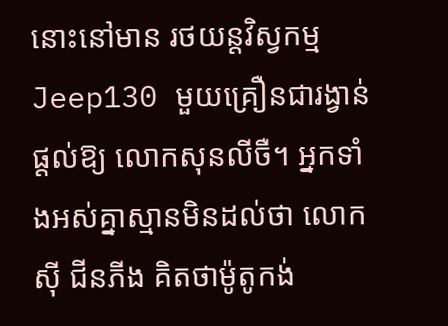នោះនៅមាន រថយន្តវិស្វកម្មJeep130 មួយគ្រឿនជារង្វាន់ផ្តល់ឱ្យ លោកសុនលីចឺ។ អ្នកទាំងអស់គ្នាស្មានមិនដល់ថា លោក ស៊ី ជីនភីង គិតថាម៉ូតូកង់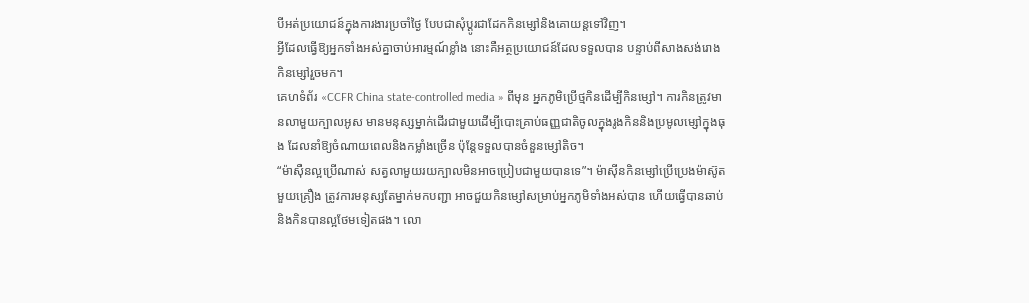បីអត់ប្រយោជន៍ក្នុងការងារប្រចាំថ្ងៃ បែបជាសុំប្តូរជាដែកកិនម្សៅនិងគោយន្តទៅវិញ។
អ្វីដែលធ្វើឱ្យអ្នកទាំងអស់គ្នាចាប់អារម្មណ៍ខ្លាំង នោះគឺអត្ថប្រយោជន៍ដែលទទួលបាន បន្ទាប់ពីសាងសង់រោងកិនម្សៅរួចមក។
គេហទំព័រ «CCFR China state-controlled media » ពីមុន អ្នកភូមិប្រើថ្មកិនដើម្បីកិនម្សៅ។ ការកិនត្រូវមានលាមួយក្បាលអូស មានមនុស្សម្នាក់ដើរជាមួយដើម្បីបោះគ្រាប់ធញ្ញជាតិចូលក្នុងរូងកិននិងប្រមូលម្សៅក្នុងធុង ដែលនាំឱ្យចំណាយពេលនិងកម្លាំងច្រើន ប៉ុន្តែទទួលបានចំនួនម្សៅតិច។
“ម៉ាស៊ឺនល្អប្រើណាស់ សត្វលាមួយរយក្បាលមិនអាចប្រៀបជាមួយបានទេ”។ ម៉ាស៊ីនកិនម្សៅប្រើប្រេងម៉ាស៊ូតមួយគ្រឿង ត្រូវការមនុស្សតែម្នាក់មកបញ្ជា អាចជួយកិនម្សៅសម្រាប់អ្នកភូមិទាំងអស់បាន ហើយធ្វើបានឆាប់ និងកិនបានល្អថែមទៀតផង។ លោ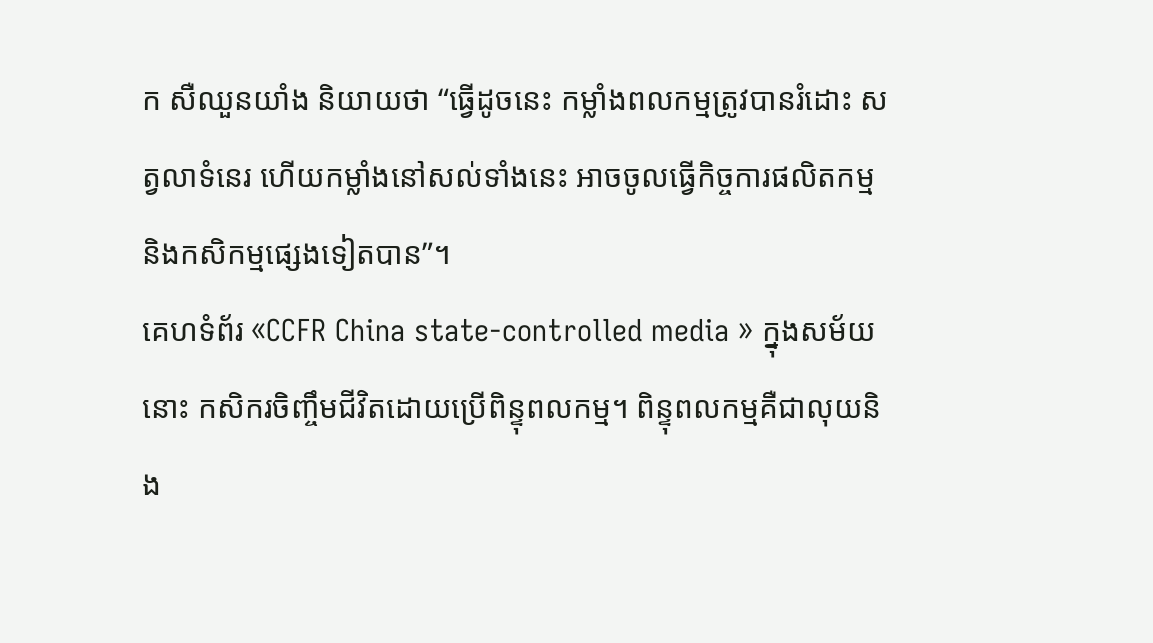ក សឺឈួនយាំង និយាយថា “ធ្វើដូចនេះ កម្លាំងពលកម្មត្រូវបានរំដោះ សត្វលាទំនេរ ហើយកម្លាំងនៅសល់ទាំងនេះ អាចចូលធ្វើកិច្ចការផលិតកម្មនិងកសិកម្មផ្សេងទៀតបាន”។
គេហទំព័រ «CCFR China state-controlled media » ក្នុងសម័យនោះ កសិករចិញ្ចឹមជីវិតដោយប្រើពិន្ទុពលកម្ម។ ពិន្ទុពលកម្មគឺជាលុយនិង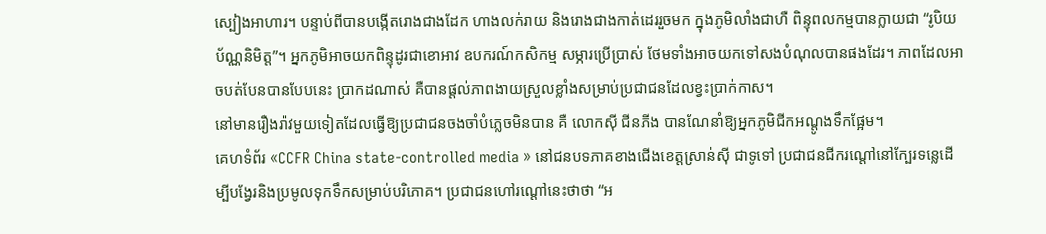ស្បៀងអាហារ។ បន្ទាប់ពីបានបង្កើតរោងជាងដែក ហាងលក់រាយ និងរោងជាងកាត់ដេររួចមក ក្នុងភូមិលាំងជាហឺ ពិន្ទុពលកម្មបានក្លាយជា “រូបិយប័ណ្ណនិមិត្ត”។ អ្នកភូមិអាចយកពិន្ទុដូរជាខោអាវ ឧបករណ៍កសិកម្ម សម្ភារប្រើប្រាស់ ថែមទាំងអាចយកទៅសងបំណុលបានផងដែរ។ ភាពដែលអាចបត់បែនបានបែបនេះ ប្រាកដណាស់ គឺបានផ្ដល់ភាពងាយស្រួលខ្លាំងសម្រាប់ប្រជាជនដែលខ្វះប្រាក់កាស។
នៅមានរឿងរ៉ាវមួយទៀតដែលធ្វើឱ្យប្រជាជនចងចាំបំភ្លេចមិនបាន គឺ លោកស៊ី ជីនភីង បានណែនាំឱ្យអ្នកភូមិជីកអណ្តូងទឹកផ្អែម។
គេហទំព័រ «CCFR China state-controlled media » នៅជនបទភាគខាងជើងខេត្តស្រាន់ស៊ី ជាទូទៅ ប្រជាជនជីករណ្តៅនៅក្បែរទន្លេដើម្បីបង្វែរនិងប្រមូលទុកទឹកសម្រាប់បរិភោគ។ ប្រជាជនហៅរណ្ដៅនេះថាថា “អ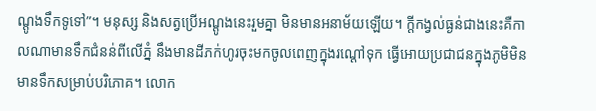ណ្តូងទឹកទូទៅ”។ មនុស្ស និងសត្វប្រើអណ្ដូងនេះរួមគ្នា មិនមានអនាម័យឡើយ។ ក្តីកង្វល់ធ្ងន់ជាងនេះគឺកាលណាមានទឹកជំនន់ពីលើភ្នំ នឹងមានដីភក់ហូរចុះមកចូលពេញក្នុងរណ្តៅទុក ធ្វើអោយប្រជាជនក្នុងភូមិមិនមានទឹកសម្រាប់បរិភោគ។ លោក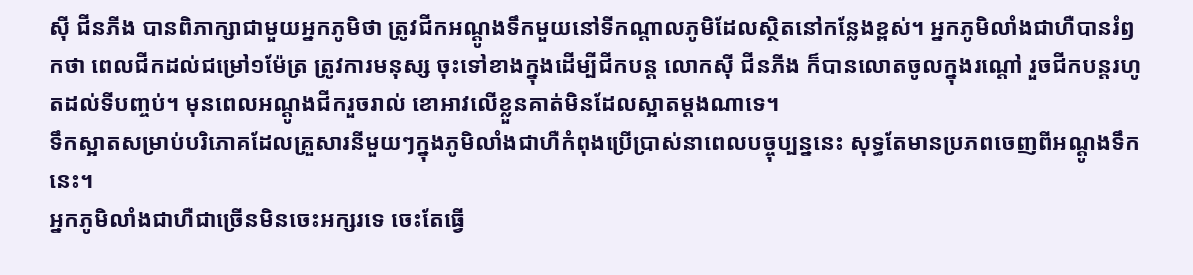ស៊ី ជីនភីង បានពិភាក្សាជាមួយអ្នកភូមិថា ត្រូវជីកអណ្តូងទឹកមួយនៅទីកណ្តាលភូមិដែលស្ថិតនៅកន្លែងខ្ពស់។ អ្នកភូមិលាំងជាហឺបានរំឭកថា ពេលជីកដល់ជម្រៅ១ម៉ែត្រ ត្រូវការមនុស្ស ចុះទៅខាងក្នុងដើម្បីជីកបន្ត លោកស៊ី ជីនភីង ក៏បានលោតចូលក្នុងរណ្ដៅ រួចជីកបន្តរហូតដល់ទីបញ្ចប់។ មុនពេលអណ្ដូងជីករួចរាល់ ខោអាវលើខ្លួនគាត់មិនដែលស្អាតម្ដងណាទេ។
ទឹកស្អាតសម្រាប់បរិភោគដែលគ្រួសារនីមួយៗក្នុងភូមិលាំងជាហឺកំពុងប្រើប្រាស់នាពេលបច្ចុប្បន្ននេះ សុទ្ធតែមានប្រភពចេញពីអណ្តូងទឹកនេះ។
អ្នកភូមិលាំងជាហឺជាច្រើនមិនចេះអក្សរទេ ចេះតែធ្វើ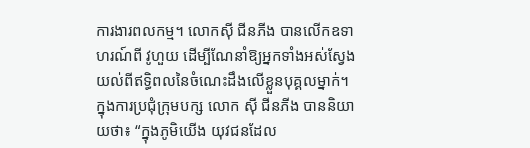ការងារពលកម្ម។ លោកស៊ី ជីនភីង បានលើកឧទាហរណ៍ពី វូហួយ ដើម្បីណែនាំឱ្យអ្នកទាំងអស់ស្វែងយល់ពីឥទ្ធិពលនៃចំណេះដឹងលើខ្លួនបុគ្គលម្នាក់។
ក្នុងការប្រជុំក្រុមបក្ស លោក ស៊ី ជីនភីង បាននិយាយថា៖ “ក្នុងភូមិយើង យុវជនដែល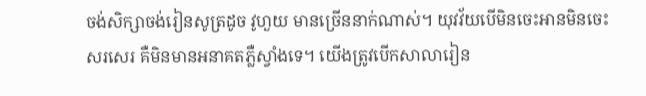ចង់សិក្សាចង់រៀនសូត្រដូច វូហួយ មានច្រើននាក់ណាស់។ យុវវ័យបើមិនចេះអានមិនចេះសរសេរ គឺមិនមានអនាគតភ្លឺស្វាំងទេ។ យើងត្រូវបើកសាលារៀន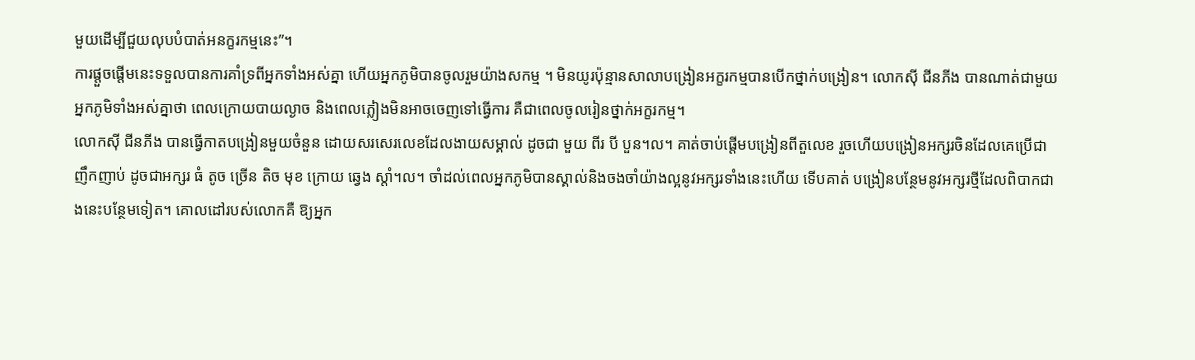មួយដើម្បីជួយលុបបំបាត់អនក្ខរកម្មនេះ”។
ការផ្តួចផ្តើមនេះទទួលបានការគាំទ្រពីអ្នកទាំងអស់គ្នា ហើយអ្នកភូមិបានចូលរួមយ៉ាងសកម្ម ។ មិនយូរប៉ុន្មានសាលាបង្រៀនអក្ខរកម្មបានបើកថ្នាក់បង្រៀន។ លោកស៊ី ជីនភីង បានណាត់ជាមួយអ្នកភូមិទាំងអស់គ្នាថា ពេលក្រោយបាយល្ងាច និងពេលភ្លៀងមិនអាចចេញទៅធ្វើការ គឺជាពេលចូលរៀនថ្នាក់អក្ខរកម្ម។
លោកស៊ី ជីនភីង បានធ្វើកាតបង្រៀនមួយចំនួន ដោយសរសេរលេខដែលងាយសម្គាល់ ដូចជា មួយ ពីរ បី បួន។ល។ គាត់ចាប់ផ្តើមបង្រៀនពីតួលេខ រួចហើយបង្រៀនអក្សរចិនដែលគេប្រើជាញឹកញាប់ ដូចជាអក្សរ ធំ តូច ច្រើន តិច មុខ ក្រោយ ឆ្វេង ស្តាំ។ល។ ចាំដល់ពេលអ្នកភូមិបានស្គាល់និងចងចាំយ៉ាងល្អនូវអក្សរទាំងនេះហើយ ទើបគាត់ បង្រៀនបន្ថែមនូវអក្សរថ្មីដែលពិបាកជាងនេះបន្ថែមទៀត។ គោលដៅរបស់លោកគឺ ឱ្យអ្នក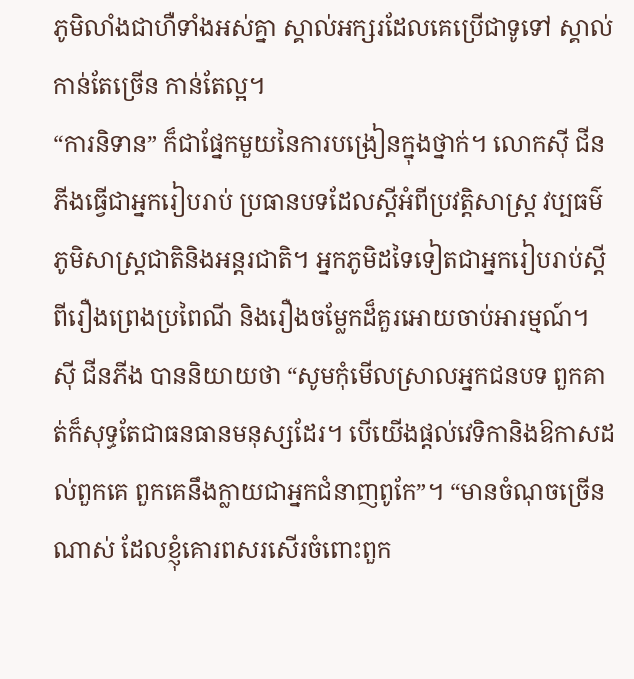ភូមិលាំងជាហឺទាំងអស់គ្នា ស្គាល់អក្សរដែលគេប្រើជាទូទៅ ស្គាល់កាន់តែច្រើន កាន់តែល្អ។
“ការនិទាន” ក៏ជាផ្នែកមួយនៃការបង្រៀនក្នុងថ្នាក់។ លោកស៊ី ជីនភីងធ្វើជាអ្នករៀបរាប់ ប្រធានបទដែលស្តីអំពីប្រវត្តិសាស្ត្រ វប្បធម៌ ភូមិសាស្ត្រជាតិនិងអន្តរជាតិ។ អ្នកភូមិដទៃទៀតជាអ្នករៀបរាប់ស្តីពីរឿងព្រេងប្រពៃណី និងរឿងចម្លែកដ៏គួរអោយចាប់អារម្មណ៍។
ស៊ី ជីនភីង បាននិយាយថា “សូមកុំមើលស្រាលអ្នកជនបទ ពួកគាត់ក៏សុទ្ធតែជាធនធានមនុស្សដែរ។ បើយើងផ្តល់វេទិកានិងឱកាសដល់ពួកគេ ពួកគេនឹងក្លាយជាអ្នកជំនាញពូកែ”។ “មានចំណុចច្រើនណាស់ ដែលខ្ញុំគោរពសរសើរចំពោះពួក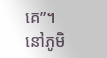គេ”។ នៅភូមិ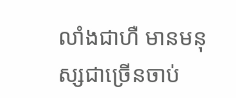លាំងជាហឺ មានមនុស្សជាច្រើនចាប់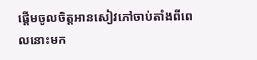ផ្ដើមចូលចិត្តអានសៀវភៅចាប់តាំងពីពេលនោះមក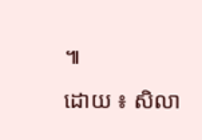៕
ដោយ ៖ សិលា